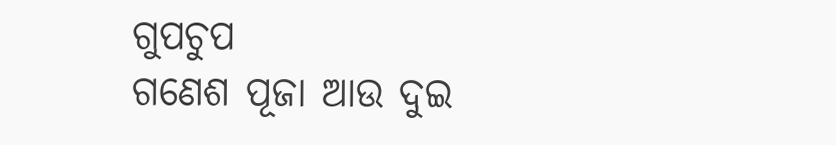ଗୁପଚୁପ
ଗଣେଶ ପୂଜା ଆଉ ଦୁଇ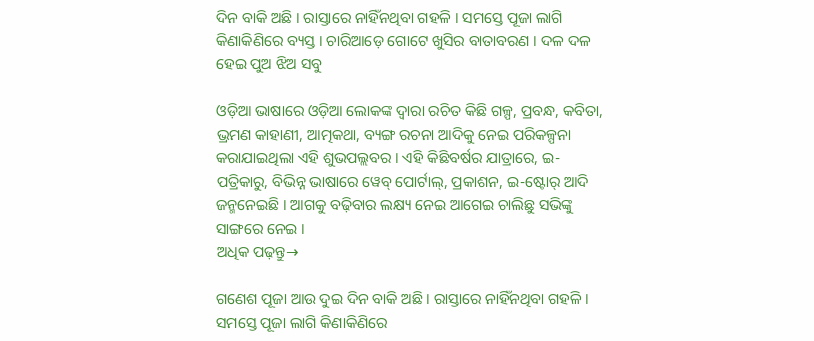ଦିନ ବାକି ଅଛି । ରାସ୍ତାରେ ନାହିଁନଥିବା ଗହଳି । ସମସ୍ତେ ପୂଜା ଲାଗି କିଣାକିଣିରେ ବ୍ୟସ୍ତ । ଚାରିଆଡ଼େ ଗୋଟେ ଖୁସିର ବାତାବରଣ । ଦଳ ଦଳ ହେଇ ପୁଅ ଝିଅ ସବୁ

ଓଡ଼ିଆ ଭାଷାରେ ଓଡ଼ିଆ ଲୋକଙ୍କ ଦ୍ୱାରା ରଚିତ କିଛି ଗଳ୍ପ, ପ୍ରବନ୍ଧ, କବିତା, ଭ୍ରମଣ କାହାଣୀ, ଆତ୍ମକଥା, ବ୍ୟଙ୍ଗ ରଚନା ଆଦିକୁ ନେଇ ପରିକଳ୍ପନା କରାଯାଇଥିଲା ଏହି ଶୁଭପଲ୍ଲବର । ଏହି କିଛିବର୍ଷର ଯାତ୍ରାରେ, ଇ-ପତ୍ରିକାରୁ, ବିଭିନ୍ନ ଭାଷାରେ ୱେବ୍ ପୋର୍ଟାଲ୍, ପ୍ରକାଶନ, ଇ-ଷ୍ଟୋର୍ ଆଦି ଜନ୍ମନେଇଛି । ଆଗକୁ ବଢ଼ିବାର ଲକ୍ଷ୍ୟ ନେଇ ଆଗେଇ ଚାଲିଛୁ ସଭିଙ୍କୁ ସାଙ୍ଗରେ ନେଇ ।
ଅଧିକ ପଢ଼ନ୍ତୁ→

ଗଣେଶ ପୂଜା ଆଉ ଦୁଇ ଦିନ ବାକି ଅଛି । ରାସ୍ତାରେ ନାହିଁନଥିବା ଗହଳି । ସମସ୍ତେ ପୂଜା ଲାଗି କିଣାକିଣିରେ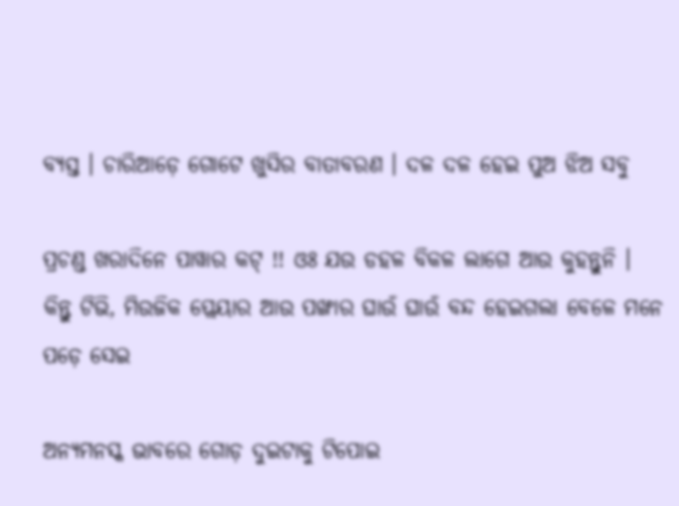ବ୍ୟସ୍ତ । ଚାରିଆଡ଼େ ଗୋଟେ ଖୁସିର ବାତାବରଣ । ଦଳ ଦଳ ହେଇ ପୁଅ ଝିଅ ସବୁ

ପ୍ରଚଣ୍ଡ ଖରାଦିନେ ପାୱାର କଟ୍ !! ଓଃ ଯଉ ଡହଳ ବିକଳ ଲାଗେ ଆଉ କୁହନ୍ତୁନି । କିନ୍ତୁ ଟିଭି, ମିଉଜିକ ପ୍ଲେୟାର ଆଉ ପଙ୍ଖାର ଘାଉଁ ଘାଉଁ ବନ୍ଦ ହେଇଗଲା ବେଳେ ମନେ ପଡ଼େ ସେଇ

ଅନ୍ୟମନସ୍କ ଭାବରେ ଗୋଡ଼ ଦୁଇଟାକୁ ଟିପୋଇ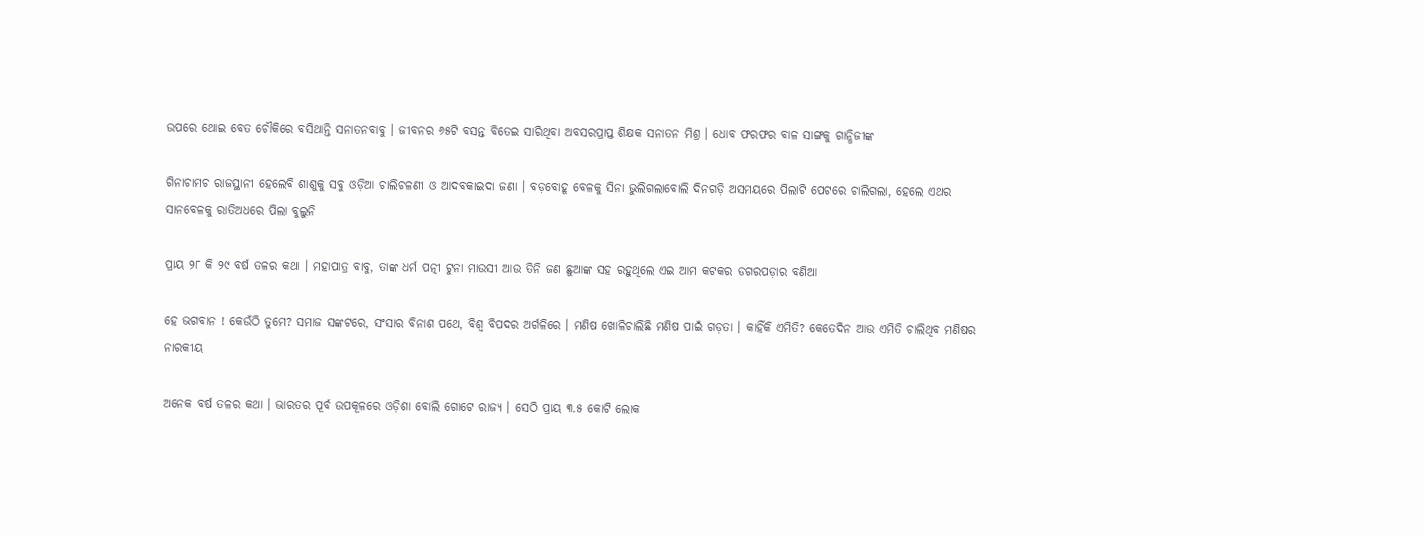ଉପରେ ଥୋଇ ବେତ ଚୌକିରେ ବସିଥାନ୍ତି ସନାତନବାବୁ । ଜୀବନର ୬୫ଟି ବସନ୍ତ ବିତେଇ ସାରିଥିବା ଅବସରପ୍ରାପ୍ତ ଶିକ୍ଷକ ସନାତନ ମିଶ୍ର । ଧୋବ ଫରଫର ବାଳ ସାଙ୍ଗକୁ ଗାନ୍ଧିଜୀଙ୍କ

ଗିନାଚାମଚ ରାଜସ୍ଥାନୀ ହେଲେବି ଶାଶୁକୁ ସବୁ ଓଡ଼ିଆ ଚାଲିଚଳଣୀ ଓ ଆଦବକାଇଦା ଜଣା । ବଡ଼ବୋହୂ ବେଳକୁ ସିନା ଭୁଲିଗଲାବୋଲି ଦିନଗଡ଼ି ଅସମୟରେ ପିଲାଟି ପେଟରେ ଚାଲିଗଲା, ହେଲେ ଏଥର ସାନବେଳକୁ ରାତିଅଧରେ ପିଲା ବୁଲୁନି

ପ୍ରାୟ ୨୮ କି ୨୯ ବର୍ଷ ତଳର କଥା । ମହାପାତ୍ର ବାବୁ, ତାଙ୍କ ଧର୍ମ ପତ୍ନୀ ଟୁନା ମାଉସୀ ଆଉ ତିନି ଜଣ ଛୁଆଙ୍କ ସହ ରହୁଥିଲେ ଏଇ ଆମ କଟକର ଡଗରପଡ଼ାର ବଣିଆ

ହେ ଭଗବାନ ! କେଉଁଠି ତୁମେ? ସମାଜ ସଙ୍କଟରେ, ସଂସାର ବିନାଶ ପଥେ, ବିଶ୍ୱ ବିପଦର ଅର୍ଗଳିରେ । ମଣିଷ ଖୋଳିଚାଲିଛି ମଣିଷ ପାଇଁ ଗଡ଼ତା । କାହିଁକି ଏମିତି? କେତେଦିନ ଆଉ ଏମିତି ଚାଲିଥିବ ମଣିଷର ନାରକୀୟ

ଅନେକ ବର୍ଷ ତଳର କଥା । ଭାରତର ପୂର୍ବ ଉପକୂଳରେ ଓଡ଼ିଶା ବୋଲି ଗୋଟେ ରାଜ୍ୟ । ସେଠି ପ୍ରାୟ ୩.୫ କୋଟି ଲୋକ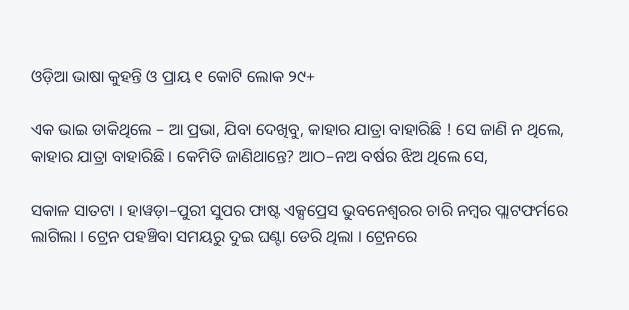ଓଡ଼ିଆ ଭାଷା କୁହନ୍ତି ଓ ପ୍ରାୟ ୧ କୋଟି ଲୋକ ୨୯+

ଏକ ଭାଇ ଡାକିଥିଲେ – ଆ ପ୍ରଭା, ଯିବା ଦେଖିବୁ, କାହାର ଯାତ୍ରା ବାହାରିଛି ! ସେ ଜାଣି ନ ଥିଲେ, କାହାର ଯାତ୍ରା ବାହାରିଛି । କେମିତି ଜାଣିଥାନ୍ତେ? ଆଠ–ନଅ ବର୍ଷର ଝିଅ ଥିଲେ ସେ,

ସକାଳ ସାତଟା । ହାୱଡ଼ା–ପୁରୀ ସୁପର ଫାଷ୍ଟ ଏକ୍ସପ୍ରେସ ଭୁବନେଶ୍ୱରର ଚାରି ନମ୍ବର ପ୍ଲାଟଫର୍ମରେ ଲାଗିଲା । ଟ୍ରେନ ପହଞ୍ଚିବା ସମୟରୁ ଦୁଇ ଘଣ୍ଟା ଡେରି ଥିଲା । ଟ୍ରେନରେ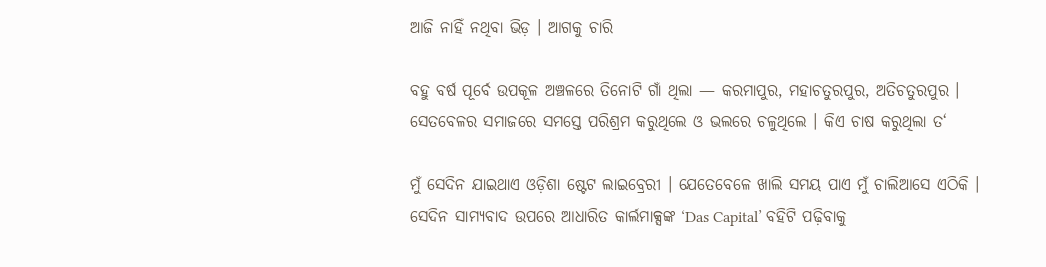ଆଜି ନାହିଁ ନଥିବା ଭିଡ଼ । ଆଗକୁ ଚାରି

ବହୁ ବର୍ଷ ପୂର୍ବେ ଉପକୂଳ ଅଞ୍ଚଳରେ ତିନୋଟି ଗାଁ ଥିଲା — କରମାପୁର, ମହାଚତୁରପୁର, ଅତିଚତୁରପୁର । ସେତବେଳର ସମାଜରେ ସମସ୍ତେ ପରିଶ୍ରମ କରୁଥିଲେ ଓ ଭଲରେ ଚଳୁଥିଲେ । କିଏ ଚାଷ କରୁଥିଲା ତ‘

ମୁଁ ସେଦିନ ଯାଇଥାଏ ଓଡ଼ିଶା ଷ୍ଟେଟ ଲାଇବ୍ରେରୀ । ଯେତେବେଳେ ଖାଲି ସମୟ ପାଏ ମୁଁ ଚାଲିଆସେ ଏଠିକି । ସେଦିନ ସାମ୍ୟବାଦ ଉପରେ ଆଧାରିତ କାର୍ଲମାକ୍ସଙ୍କ ‘Das Capital’ ବହିଟି ପଢ଼ିବାକୁ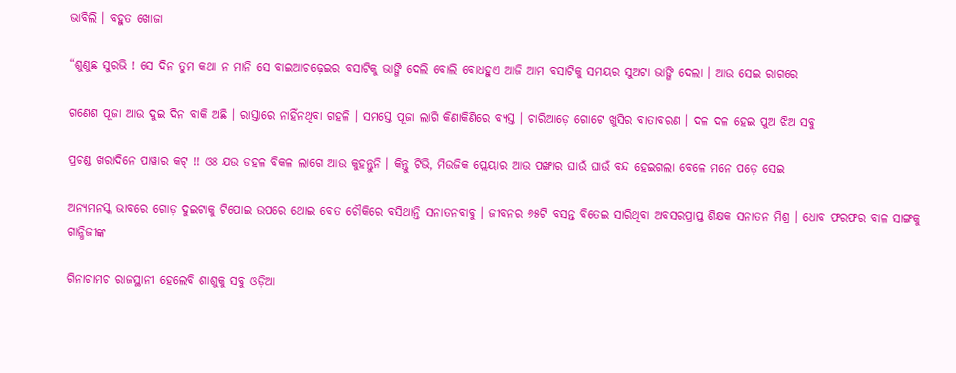ଭାବିଲି । ବହୁତ ଖୋଜା

“ଶୁଣୁଛ ସୁରଭି ! ସେ ଦିନ ତୁମ କଥା ନ ମାନି ସେ ବାଇଆଚଢ଼େଇର ବସାଟିକୁ ଭାଙ୍ଗି ଦେଲି ବୋଲି ବୋଧହୁଏ ଆଜି ଆମ ବସାଟିକୁ ସମୟର ସୁଅଟା ଭାଙ୍ଗି ଦେଲା । ଆଉ ସେଇ ରାଗରେ

ଗଣେଶ ପୂଜା ଆଉ ଦୁଇ ଦିନ ବାକି ଅଛି । ରାସ୍ତାରେ ନାହିଁନଥିବା ଗହଳି । ସମସ୍ତେ ପୂଜା ଲାଗି କିଣାକିଣିରେ ବ୍ୟସ୍ତ । ଚାରିଆଡ଼େ ଗୋଟେ ଖୁସିର ବାତାବରଣ । ଦଳ ଦଳ ହେଇ ପୁଅ ଝିଅ ସବୁ

ପ୍ରଚଣ୍ଡ ଖରାଦିନେ ପାୱାର କଟ୍ !! ଓଃ ଯଉ ଡହଳ ବିକଳ ଲାଗେ ଆଉ କୁହନ୍ତୁନି । କିନ୍ତୁ ଟିଭି, ମିଉଜିକ ପ୍ଲେୟାର ଆଉ ପଙ୍ଖାର ଘାଉଁ ଘାଉଁ ବନ୍ଦ ହେଇଗଲା ବେଳେ ମନେ ପଡ଼େ ସେଇ

ଅନ୍ୟମନସ୍କ ଭାବରେ ଗୋଡ଼ ଦୁଇଟାକୁ ଟିପୋଇ ଉପରେ ଥୋଇ ବେତ ଚୌକିରେ ବସିଥାନ୍ତି ସନାତନବାବୁ । ଜୀବନର ୬୫ଟି ବସନ୍ତ ବିତେଇ ସାରିଥିବା ଅବସରପ୍ରାପ୍ତ ଶିକ୍ଷକ ସନାତନ ମିଶ୍ର । ଧୋବ ଫରଫର ବାଳ ସାଙ୍ଗକୁ ଗାନ୍ଧିଜୀଙ୍କ

ଗିନାଚାମଚ ରାଜସ୍ଥାନୀ ହେଲେବି ଶାଶୁକୁ ସବୁ ଓଡ଼ିଆ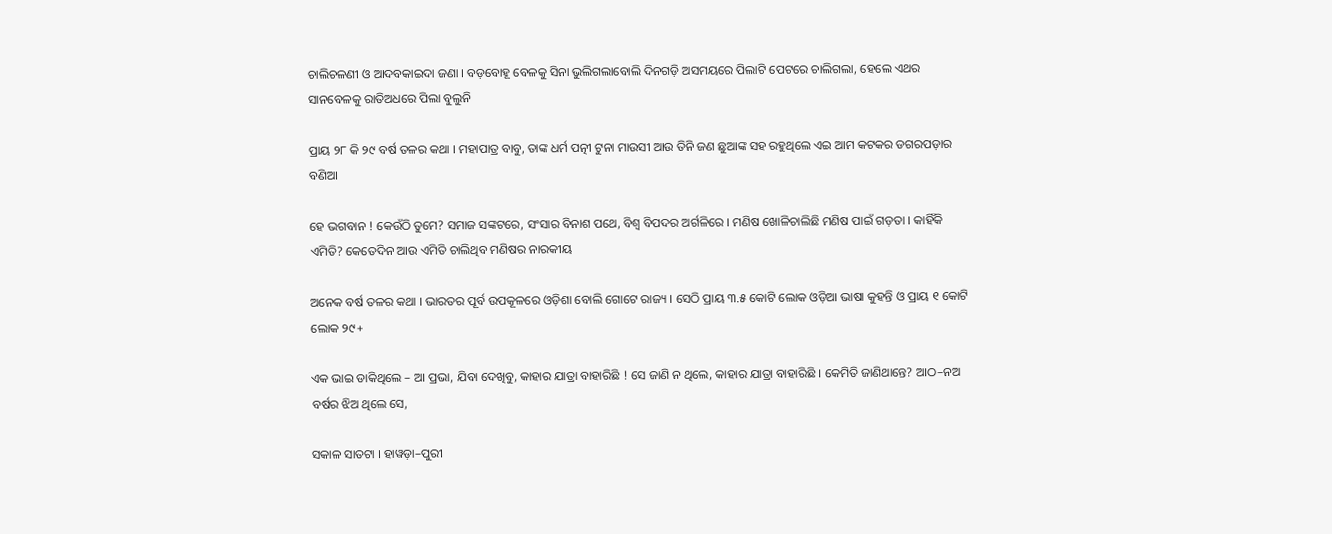ଚାଲିଚଳଣୀ ଓ ଆଦବକାଇଦା ଜଣା । ବଡ଼ବୋହୂ ବେଳକୁ ସିନା ଭୁଲିଗଲାବୋଲି ଦିନଗଡ଼ି ଅସମୟରେ ପିଲାଟି ପେଟରେ ଚାଲିଗଲା, ହେଲେ ଏଥର ସାନବେଳକୁ ରାତିଅଧରେ ପିଲା ବୁଲୁନି

ପ୍ରାୟ ୨୮ କି ୨୯ ବର୍ଷ ତଳର କଥା । ମହାପାତ୍ର ବାବୁ, ତାଙ୍କ ଧର୍ମ ପତ୍ନୀ ଟୁନା ମାଉସୀ ଆଉ ତିନି ଜଣ ଛୁଆଙ୍କ ସହ ରହୁଥିଲେ ଏଇ ଆମ କଟକର ଡଗରପଡ଼ାର ବଣିଆ

ହେ ଭଗବାନ ! କେଉଁଠି ତୁମେ? ସମାଜ ସଙ୍କଟରେ, ସଂସାର ବିନାଶ ପଥେ, ବିଶ୍ୱ ବିପଦର ଅର୍ଗଳିରେ । ମଣିଷ ଖୋଳିଚାଲିଛି ମଣିଷ ପାଇଁ ଗଡ଼ତା । କାହିଁକି ଏମିତି? କେତେଦିନ ଆଉ ଏମିତି ଚାଲିଥିବ ମଣିଷର ନାରକୀୟ

ଅନେକ ବର୍ଷ ତଳର କଥା । ଭାରତର ପୂର୍ବ ଉପକୂଳରେ ଓଡ଼ିଶା ବୋଲି ଗୋଟେ ରାଜ୍ୟ । ସେଠି ପ୍ରାୟ ୩.୫ କୋଟି ଲୋକ ଓଡ଼ିଆ ଭାଷା କୁହନ୍ତି ଓ ପ୍ରାୟ ୧ କୋଟି ଲୋକ ୨୯+

ଏକ ଭାଇ ଡାକିଥିଲେ – ଆ ପ୍ରଭା, ଯିବା ଦେଖିବୁ, କାହାର ଯାତ୍ରା ବାହାରିଛି ! ସେ ଜାଣି ନ ଥିଲେ, କାହାର ଯାତ୍ରା ବାହାରିଛି । କେମିତି ଜାଣିଥାନ୍ତେ? ଆଠ–ନଅ ବର୍ଷର ଝିଅ ଥିଲେ ସେ,

ସକାଳ ସାତଟା । ହାୱଡ଼ା–ପୁରୀ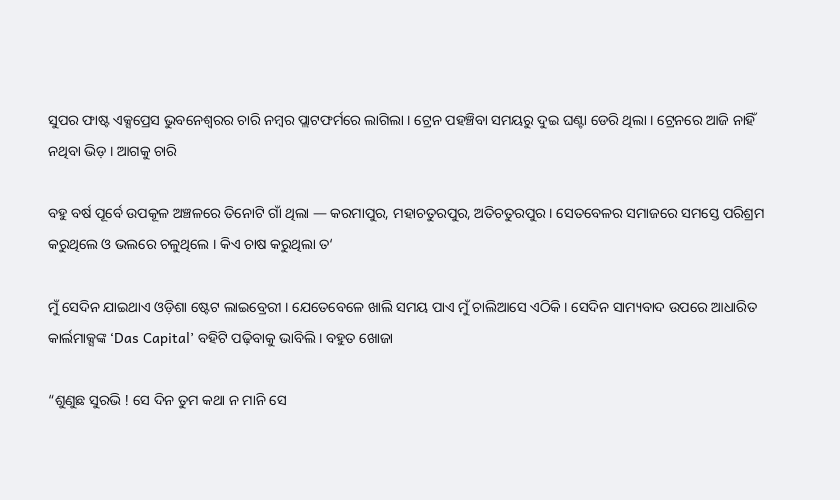ସୁପର ଫାଷ୍ଟ ଏକ୍ସପ୍ରେସ ଭୁବନେଶ୍ୱରର ଚାରି ନମ୍ବର ପ୍ଲାଟଫର୍ମରେ ଲାଗିଲା । ଟ୍ରେନ ପହଞ୍ଚିବା ସମୟରୁ ଦୁଇ ଘଣ୍ଟା ଡେରି ଥିଲା । ଟ୍ରେନରେ ଆଜି ନାହିଁ ନଥିବା ଭିଡ଼ । ଆଗକୁ ଚାରି

ବହୁ ବର୍ଷ ପୂର୍ବେ ଉପକୂଳ ଅଞ୍ଚଳରେ ତିନୋଟି ଗାଁ ଥିଲା — କରମାପୁର, ମହାଚତୁରପୁର, ଅତିଚତୁରପୁର । ସେତବେଳର ସମାଜରେ ସମସ୍ତେ ପରିଶ୍ରମ କରୁଥିଲେ ଓ ଭଲରେ ଚଳୁଥିଲେ । କିଏ ଚାଷ କରୁଥିଲା ତ‘

ମୁଁ ସେଦିନ ଯାଇଥାଏ ଓଡ଼ିଶା ଷ୍ଟେଟ ଲାଇବ୍ରେରୀ । ଯେତେବେଳେ ଖାଲି ସମୟ ପାଏ ମୁଁ ଚାଲିଆସେ ଏଠିକି । ସେଦିନ ସାମ୍ୟବାଦ ଉପରେ ଆଧାରିତ କାର୍ଲମାକ୍ସଙ୍କ ‘Das Capital’ ବହିଟି ପଢ଼ିବାକୁ ଭାବିଲି । ବହୁତ ଖୋଜା

“ଶୁଣୁଛ ସୁରଭି ! ସେ ଦିନ ତୁମ କଥା ନ ମାନି ସେ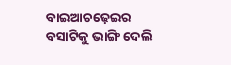ବାଇଆଚଢ଼େଇର ବସାଟିକୁ ଭାଙ୍ଗି ଦେଲି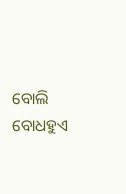ବୋଲି ବୋଧହୁଏ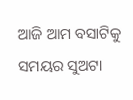ଆଜି ଆମ ବସାଟିକୁ ସମୟର ସୁଅଟା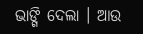ଭାଙ୍ଗି ଦେଲା । ଆଉ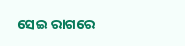ସେଇ ରାଗରେ